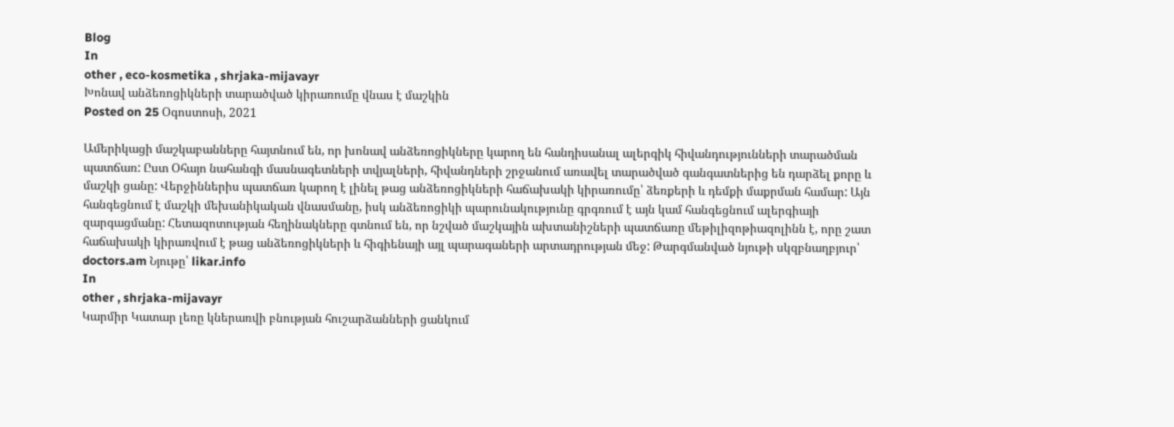Blog
In
other , eco-kosmetika , shrjaka-mijavayr
Խոնավ անձեռոցիկների տարածված կիրառումը վնաս է մաշկին
Posted on 25 Օգոստոսի, 2021

Ամերիկացի մաշկաբանները հայտնում են, որ խոնավ անձեռոցիկները կարող են հանդիսանալ ալերգիկ հիվանդությունների տարածման պատճառ: Ըստ Օհայո նահանգի մասնագետների տվյալների, հիվանդների շրջանում առավել տարածված գանգատներից են դարձել քորը և մաշկի ցանը: Վերջիններիս պատճառ կարող է լինել թաց անձեռոցիկների հաճախակի կիրառումը՝ ձեռքերի և դեմքի մաքրման համար: Այն հանգեցնում է մաշկի մեխանիկական վնասմանը, իսկ անձեռոցիկի պարունակությունը գրգռում է այն կամ հանգեցնում ալերգիայի զարգացմանը: Հետազոտության հեղինակները գտնում են, որ նշված մաշկային ախտանիշների պատճառը մեթիլիզոթիազոլինն է, որը շատ հաճախակի կիրառվում է թաց անձեռոցիկների և հիգիենայի այլ պարագաների արտադրության մեջ: Թարգմանված նյութի սկզբնաղբյուր՝ doctors.am Նյութը՝ likar.info
In
other , shrjaka-mijavayr
Կարմիր Կատար լեռը կներառվի բնության հուշարձանների ցանկում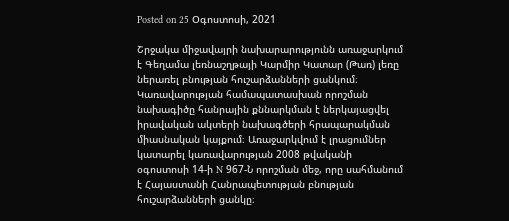Posted on 25 Օգոստոսի, 2021

Շրջակա միջավայրի նախարարությունն առաջարկում է Գեղամա լեռնաշղթայի Կարմիր Կատար (Թառ) լեռը ներառել բնության հուշարձանների ցանկում։ Կառավարության համապատասխան որոշման նախագիծը հանրային քննարկման է ներկայացվել իրավական ակտերի նախագծերի հրապարակման միասնական կայքում։ Առաջարկվում է լրացումներ կատարել կառավարության 2008 թվականի օգոստոսի 14-ի N 967-Ն որոշման մեջ, որը սահմանում է Հայաստանի Հանրապետության բնության հուշարձանների ցանկը։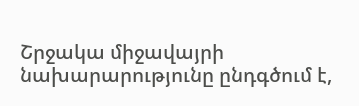Շրջակա միջավայրի նախարարությունը ընդգծում է,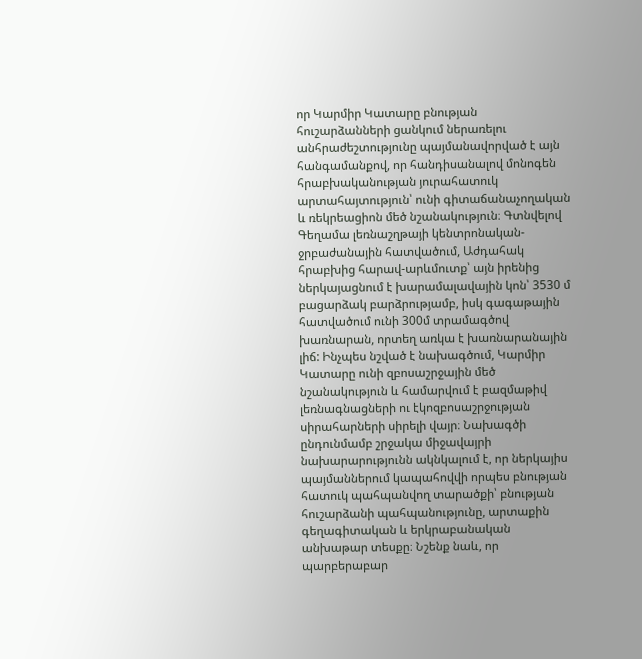որ Կարմիր Կատարը բնության հուշարձանների ցանկում ներառելու անհրաժեշտությունը պայմանավորված է այն հանգամանքով, որ հանդիսանալով մոնոգեն հրաբխականության յուրահատուկ արտահայտություն՝ ունի գիտաճանաչողական և ռեկրեացիոն մեծ նշանակություն։ Գտնվելով Գեղամա լեռնաշղթայի կենտրոնական-ջրբաժանային հատվածում, Աժդահակ հրաբխից հարավ-արևմուտք՝ այն իրենից ներկայացնում է խարամալավային կոն՝ 3530 մ բացարձակ բարձրությամբ, իսկ գագաթային հատվածում ունի 300մ տրամագծով խառնարան, որտեղ առկա է խառնարանային լիճ: Ինչպես նշված է նախագծում, Կարմիր Կատարը ունի զբոսաշրջային մեծ նշանակություն և համարվում է բազմաթիվ լեռնագնացների ու էկոզբոսաշրջության սիրահարների սիրելի վայր։ Նախագծի ընդունմամբ շրջակա միջավայրի նախարարությունն ակնկալում է, որ ներկայիս պայմաններում կապահովվի որպես բնության հատուկ պահպանվող տարածքի՝ բնության հուշարձանի պահպանությունը, արտաքին գեղագիտական և երկրաբանական անխաթար տեսքը։ Նշենք նաև, որ պարբերաբար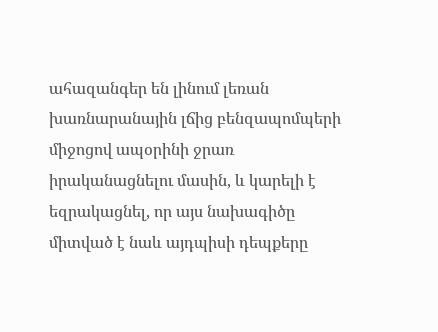ահազանգեր են լինում լեռան խառնարանային լճից բենզապոմպերի միջոցով ապօրինի ջրառ իրականացնելու մասին, և կարելի է եզրակացնել, որ այս նախագիծը միտված է նաև այդպիսի դեպքերը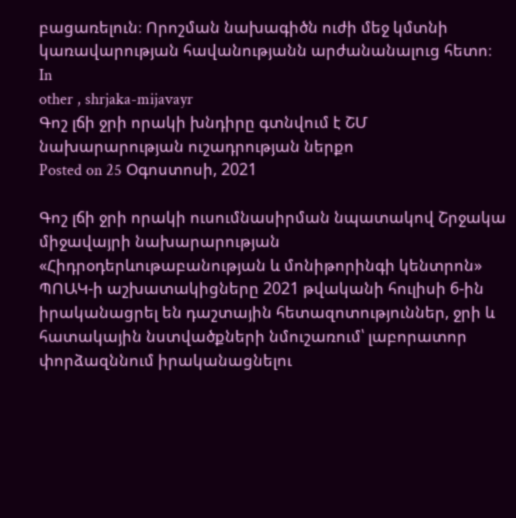բացառելուն։ Որոշման նախագիծն ուժի մեջ կմտնի կառավարության հավանությանն արժանանալուց հետո։
In
other , shrjaka-mijavayr
Գոշ լճի ջրի որակի խնդիրը գտնվում է ՇՄ նախարարության ուշադրության ներքո
Posted on 25 Օգոստոսի, 2021

Գոշ լճի ջրի որակի ուսումնասիրման նպատակով Շրջակա միջավայրի նախարարության «Հիդրօդերևութաբանության և մոնիթորինգի կենտրոն» ՊՈԱԿ-ի աշխատակիցները 2021 թվականի հուլիսի 6-ին իրականացրել են դաշտային հետազոտություններ, ջրի և հատակային նստվածքների նմուշառում՝ լաբորատոր փորձազննում իրականացնելու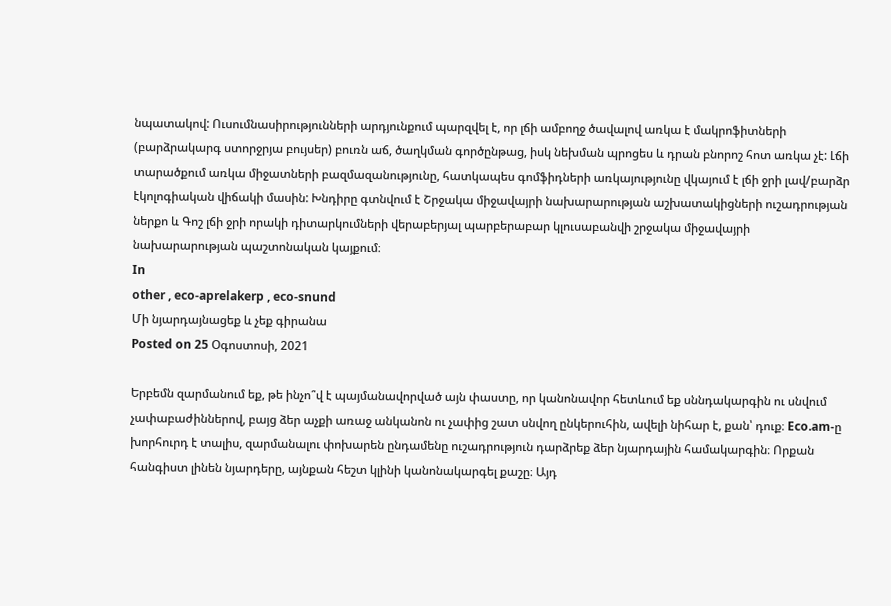նպատակով: Ուսումնասիրությունների արդյունքում պարզվել է, որ լճի ամբողջ ծավալով առկա է մակրոֆիտների (բարձրակարգ ստորջրյա բույսեր) բուռն աճ, ծաղկման գործընթաց, իսկ նեխման պրոցես և դրան բնորոշ հոտ առկա չէ: Լճի տարածքում առկա միջատների բազմազանությունը, հատկապես գոմֆիդների առկայությունը վկայում է լճի ջրի լավ/բարձր էկոլոգիական վիճակի մասին: Խնդիրը գտնվում է Շրջակա միջավայրի նախարարության աշխատակիցների ուշադրության ներքո և Գոշ լճի ջրի որակի դիտարկումների վերաբերյալ պարբերաբար կլուսաբանվի շրջակա միջավայրի նախարարության պաշտոնական կայքում։
In
other , eco-aprelakerp , eco-snund
Մի նյարդայնացեք և չեք գիրանա
Posted on 25 Օգոստոսի, 2021

Երբեմն զարմանում եք, թե ինչո՞վ է պայմանավորված այն փաստը, որ կանոնավոր հետևում եք սննդակարգին ու սնվում չափաբաժիններով, բայց ձեր աչքի առաջ անկանոն ու չափից շատ սնվող ընկերուհին, ավելի նիհար է, քան՝ դուք։ Eco.am-ը խորհուրդ է տալիս, զարմանալու փոխարեն ընդամենը ուշադրություն դարձրեք ձեր նյարդային համակարգին։ Որքան հանգիստ լինեն նյարդերը, այնքան հեշտ կլինի կանոնակարգել քաշը։ Այդ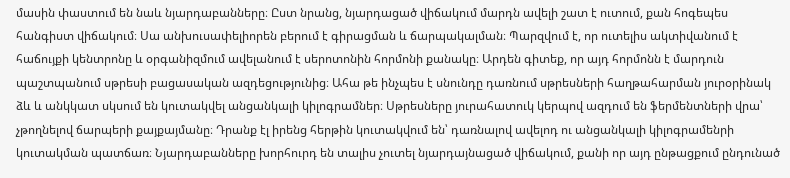մասին փաստում են նաև նյարդաբանները։ Ըստ նրանց, նյարդացած վիճակում մարդն ավելի շատ է ուտում, քան հոգեպես հանգիստ վիճակում։ Սա անխուսափելիորեն բերում է գիրացման և ճարպակալման։ Պարզվում է, որ ուտելիս ակտիվանում է հաճույքի կենտրոնը և օրգանիզմում ավելանում է սերոտոնին հորմոնի քանակը։ Արդեն գիտեք, որ այդ հորմոնն է մարդուն պաշտպանում սթրեսի բացասական ազդեցությունից։ Ահա թե ինչպես է սնունդը դառնում սթրեսների հաղթահարման յուրօրինակ ձև և անկկատ սկսում են կուտակվել անցանկալի կիլոգրամներ։ Սթրեսները յուրահատուկ կերպով ազդում են ֆերմենտների վրա՝ չթողնելով ճարպերի քայքայմանը։ Դրանք էլ իրենց հերթին կուտակվում են՝ դառնալով ավելոդ ու անցանկալի կիլոգրամենրի կուտակման պատճառ։ Նյարդաբանները խորհուրդ են տալիս չուտել նյարդայնացած վիճակում, քանի որ այդ ընթացքում ընդունած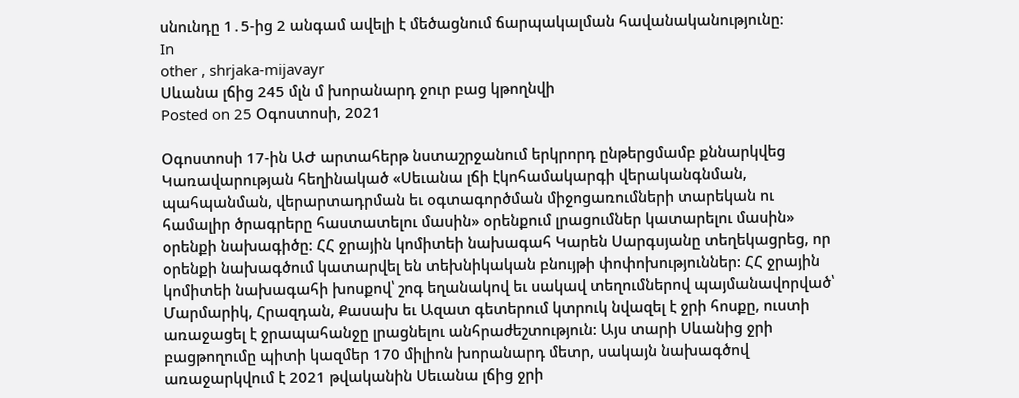սնունդը 1․5-ից 2 անգամ ավելի է մեծացնում ճարպակալման հավանականությունը։
In
other , shrjaka-mijavayr
Սևանա լճից 245 մլն մ խորանարդ ջուր բաց կթողնվի
Posted on 25 Օգոստոսի, 2021

Օգոստոսի 17-ին ԱԺ արտահերթ նստաշրջանում երկրորդ ընթերցմամբ քննարկվեց Կառավարության հեղինակած «Սեւանա լճի էկոհամակարգի վերականգնման, պահպանման, վերարտադրման եւ օգտագործման միջոցառումների տարեկան ու համալիր ծրագրերը հաստատելու մասին» օրենքում լրացումներ կատարելու մասին» օրենքի նախագիծը: ՀՀ ջրային կոմիտեի նախագահ Կարեն Սարգսյանը տեղեկացրեց, որ օրենքի նախագծում կատարվել են տեխնիկական բնույթի փոփոխություններ: ՀՀ ջրային կոմիտեի նախագահի խոսքով՝ շոգ եղանակով եւ սակավ տեղումներով պայմանավորված՝ Մարմարիկ, Հրազդան, Քասախ եւ Ազատ գետերում կտրուկ նվազել է ջրի հոսքը, ուստի առաջացել է ջրապահանջը լրացնելու անհրաժեշտություն: Այս տարի Սևանից ջրի բացթողումը պիտի կազմեր 170 միլիոն խորանարդ մետր, սակայն նախագծով առաջարկվում է 2021 թվականին Սեւանա լճից ջրի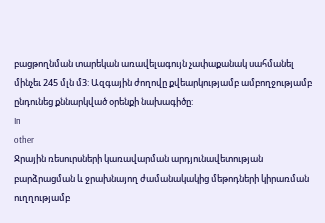բացթողնման տարեկան առավելագույն չափաքանակ սահմանել մինչեւ 245 մլն մ3: Ազգային ժողովը քվեարկությամբ ամբողջությամբ ընդունեց քննարկված օրենքի նախագիծը:
In
other
Ջրային ռեսուրսների կառավարման արդյունավետության բարձրացման և ջրախնայող ժամանակակից մեթոդների կիրառման ուղղությամբ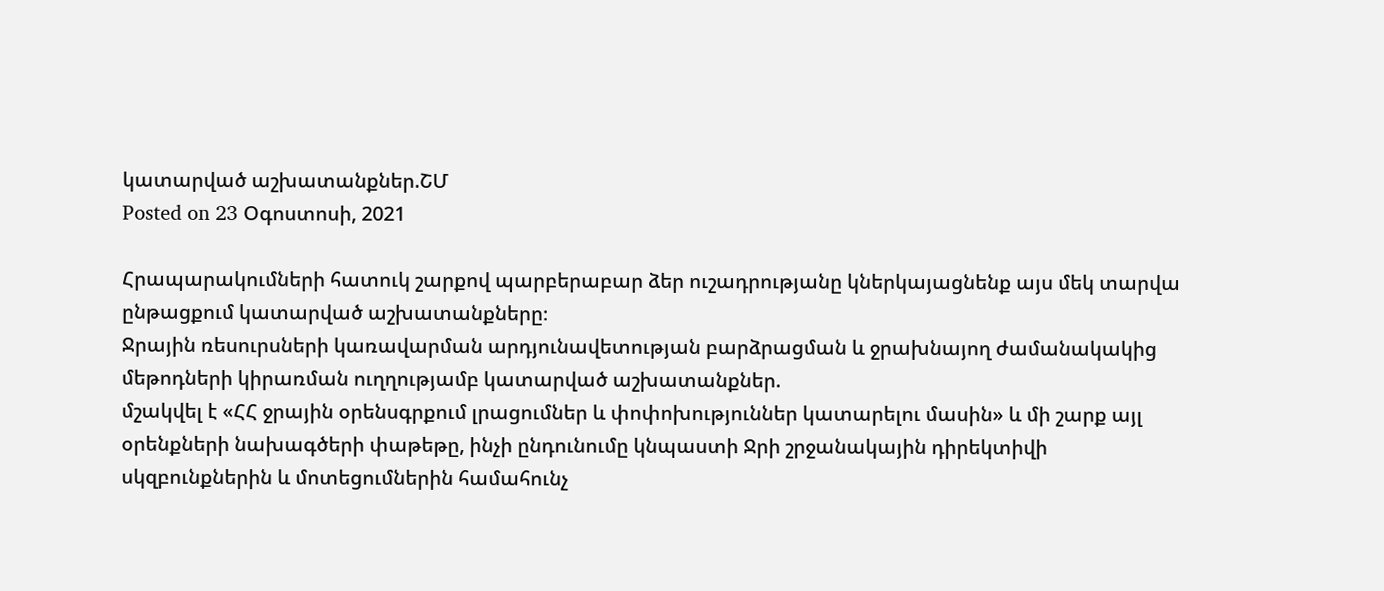կատարված աշխատանքներ.ՇՄ
Posted on 23 Օգոստոսի, 2021

Հրապարակումների հատուկ շարքով պարբերաբար ձեր ուշադրությանը կներկայացնենք այս մեկ տարվա ընթացքում կատարված աշխատանքները։
Ջրային ռեսուրսների կառավարման արդյունավետության բարձրացման և ջրախնայող ժամանակակից մեթոդների կիրառման ուղղությամբ կատարված աշխատանքներ.
մշակվել է «ՀՀ ջրային օրենսգրքում լրացումներ և փոփոխություններ կատարելու մասին» և մի շարք այլ օրենքների նախագծերի փաթեթը, ինչի ընդունումը կնպաստի Ջրի շրջանակային դիրեկտիվի սկզբունքներին և մոտեցումներին համահունչ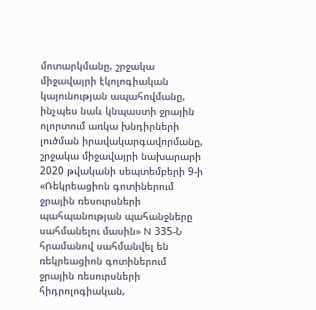մոտարկմանը, շրջակա միջավայրի էկոլոգիական կայունության ապահովմանը, ինչպես նաև կնպաստի ջրային ոլորտում առկա խնդիրների լուծման իրավակարգավորմանը,
շրջակա միջավայրի նախարարի 2020 թվականի սեպտեմբերի 9-ի «Ռեկրեացիոն գոտիներում ջրային ռեսուրսների պահպանության պահանջները սահմանելու մասին» N 335-Ն հրամանով սահմանվել են ռեկրեացիոն գոտիներում ջրային ռեսուրսների հիդրոլոգիական,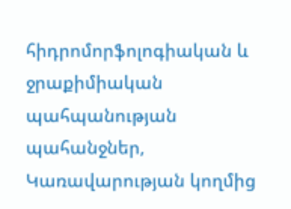հիդրոմորֆոլոգիական և ջրաքիմիական պահպանության պահանջներ,
Կառավարության կողմից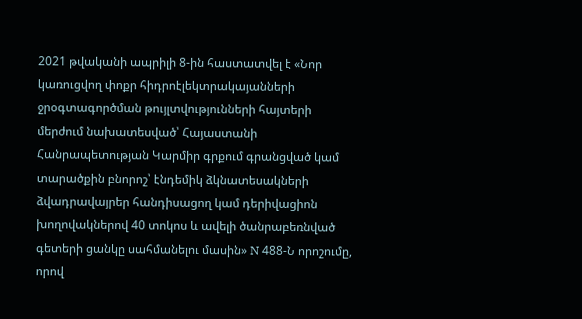2021 թվականի ապրիլի 8-ին հաստատվել է «Նոր կառուցվող փոքր հիդրոէլեկտրակայանների ջրօգտագործման թույլտվությունների հայտերի մերժում նախատեսված՝ Հայաստանի Հանրապետության Կարմիր գրքում գրանցված կամ տարածքին բնորոշ՝ էնդեմիկ ձկնատեսակների ձվադրավայրեր հանդիսացող կամ դերիվացիոն խողովակներով 40 տոկոս և ավելի ծանրաբեռնված գետերի ցանկը սահմանելու մասին» N 488-Ն որոշումը, որով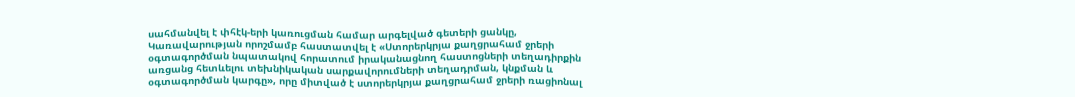սահմանվել է փհէկ-երի կառուցման համար արգելված գետերի ցանկը,
Կառավարության որոշմամբ հաստատվել է «Ստորերկրյա քաղցրահամ ջրերի օգտագործման նպատակով հորատում իրականացնող հաստոցների տեղադիրքին առցանց հետևելու տեխնիկական սարքավորումների տեղադրման, կնքման և օգտագործման կարգը», որը միտված է ստորերկրյա քաղցրահամ ջրերի ռացիոնալ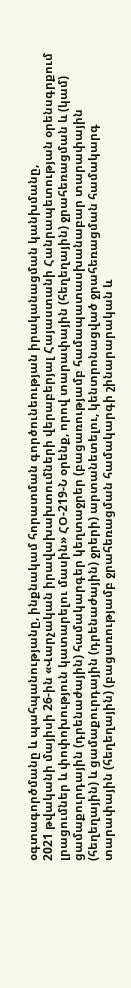օգտագործմանը և պահպանությանը, ինքնակամ հորատման գործունեության իրականացման կանխմանը,
2021 թվականի մայիսի 26-ին «Վարչական իրավախախտումների վերաբերյալ Հայաստանի Հանրապետության օրենսգրքում լրացումներ և փոփոխություն կատարելու մասին» ՀՕ-219-Ն օրենք, որով տարափային (հեղեղային) ջրահեռացման և (կամ) ցամաքուրդային (դրենաժային) համակարգեր կեղտաջրեր (բացառությամբ համապատասխանաբար տարափային (հեղեղային) և ցամաքուրդային (դրենաժային) ջրերի) արտանետելու, կենտրոնացված ջրահեռացման համակարգ տարափային (հեղեղային) (բացառությամբ ջրահեռացման համակարգի շինարարական և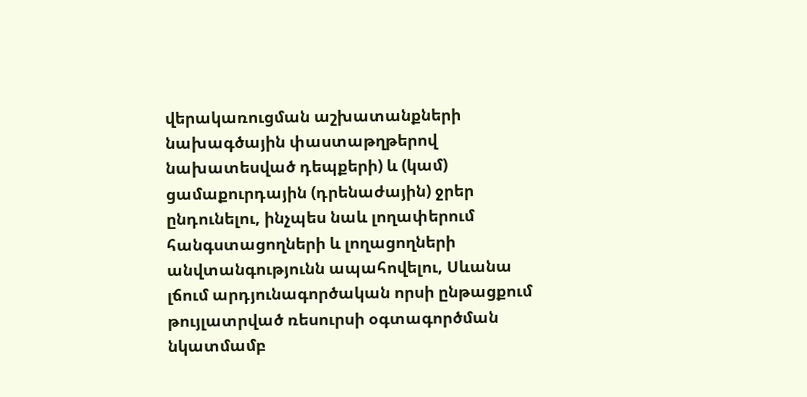վերակառուցման աշխատանքների նախագծային փաստաթղթերով նախատեսված դեպքերի) և (կամ) ցամաքուրդային (դրենաժային) ջրեր ընդունելու, ինչպես նաև լողափերում հանգստացողների և լողացողների անվտանգությունն ապահովելու, Սևանա լճում արդյունագործական որսի ընթացքում թույլատրված ռեսուրսի օգտագործման նկատմամբ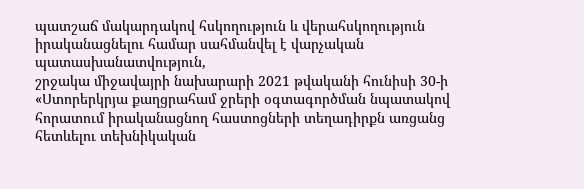պատշաճ մակարդակով հսկողություն և վերահսկողություն իրականացնելու համար սահմանվել է վարչական պատասխանատվություն,
շրջակա միջավայրի նախարարի 2021 թվականի հունիսի 30-ի «Ստորերկրյա քաղցրահամ ջրերի օգտագործման նպատակով հորատում իրականացնող հաստոցների տեղադիրքն առցանց հետևելու տեխնիկական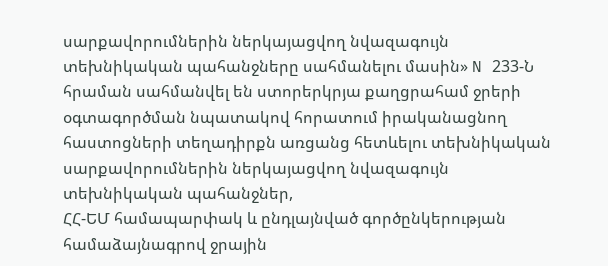սարքավորումներին ներկայացվող նվազագույն տեխնիկական պահանջները սահմանելու մասին» N 233-Ն հրաման սահմանվել են ստորերկրյա քաղցրահամ ջրերի օգտագործման նպատակով հորատում իրականացնող հաստոցների տեղադիրքն առցանց հետևելու տեխնիկական սարքավորումներին ներկայացվող նվազագույն տեխնիկական պահանջներ,
ՀՀ-ԵՄ համապարփակ և ընդլայնված գործընկերության համաձայնագրով ջրային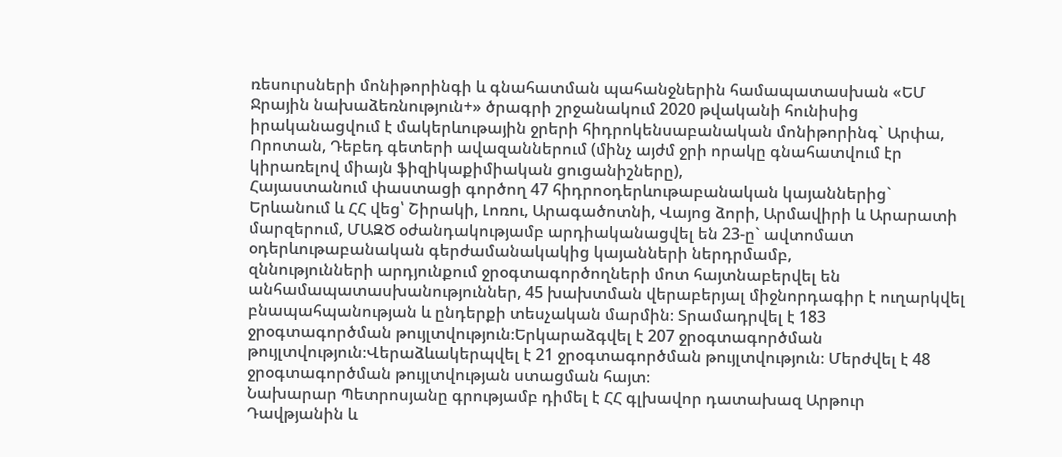ռեսուրսների մոնիթորինգի և գնահատման պահանջներին համապատասխան «ԵՄ Ջրային նախաձեռնություն+» ծրագրի շրջանակում 2020 թվականի հունիսից իրականացվում է մակերևութային ջրերի հիդրոկենսաբանական մոնիթորինգ` Արփա, Որոտան, Դեբեդ գետերի ավազաններում (մինչ այժմ ջրի որակը գնահատվում էր կիրառելով միայն ֆիզիկաքիմիական ցուցանիշները),
Հայաստանում փաստացի գործող 47 հիդրոօդերևութաբանական կայաններից` Երևանում և ՀՀ վեց՝ Շիրակի, Լոռու, Արագածոտնի, Վայոց ձորի, Արմավիրի և Արարատի մարզերում, ՄԱԶԾ օժանդակությամբ արդիականացվել են 23-ը` ավտոմատ օդերևութաբանական գերժամանակակից կայանների ներդրմամբ,
զննությունների արդյունքում ջրօգտագործողների մոտ հայտնաբերվել են անհամապատասխանություններ, 45 խախտման վերաբերյալ միջնորդագիր է ուղարկվել բնապահպանության և ընդերքի տեսչական մարմին։ Տրամադրվել է 183 ջրօգտագործման թույլտվություն։Երկարաձգվել է 207 ջրօգտագործման թույլտվություն։Վերաձևակերպվել է 21 ջրօգտագործման թույլտվություն։ Մերժվել է 48 ջրօգտագործման թույլտվության ստացման հայտ։
Նախարար Պետրոսյանը գրությամբ դիմել է ՀՀ գլխավոր դատախազ Արթուր Դավթյանին և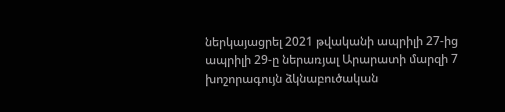ներկայացրել 2021 թվականի ապրիլի 27-ից ապրիլի 29-ը ներառյալ Արարատի մարզի 7 խոշորագույն ձկնաբուծական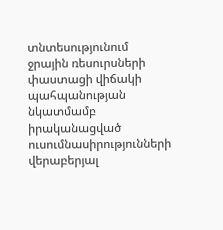տնտեսությունում ջրային ռեսուրսների փաստացի վիճակի պահպանության նկատմամբ իրականացված ուսումնասիրությունների վերաբերյալ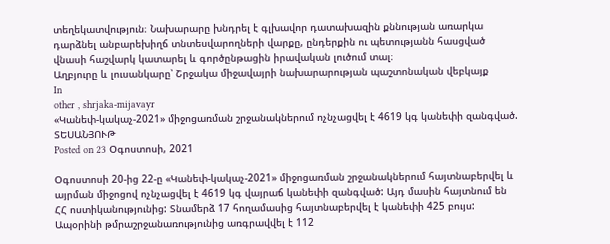տեղեկատվություն։ Նախարարը խնդրել է գլխավոր դատախազին քննության առարկա դարձնել անբարեխիղճ տնտեսվարողների վարքը, ընդերքին ու պետությանն հասցված վնասի հաշվարկ կատարել և գործընթացին իրավական լուծում տալ։
Աղբյուրը և լուսանկարը՝ Շրջակա միջավայրի նախարարության պաշտոնական վեբկայք
In
other , shrjaka-mijavayr
«Կանեփ-կակաչ-2021» միջոցառման շրջանակներում ոչնչացվել է 4619 կգ կանեփի զանգված. ՏԵՍԱՆՅՈՒԹ
Posted on 23 Օգոստոսի, 2021

Օգոստոսի 20-ից 22-ը «Կանեփ-կակաչ-2021» միջոցառման շրջանակներում հայտնաբերվել և այրման միջոցով ոչնչացվել է 4619 կգ վայրաճ կանեփի զանգված: Այդ մասին հայտնում են ՀՀ ոստիկանությունից: Տնամերձ 17 հողամասից հայտնաբերվել է կանեփի 425 բույս: Ապօրինի թմրաշրջանառությունից առգրավվել է 112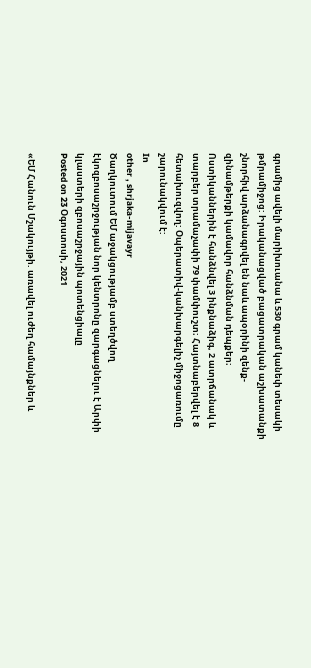գրամից ավելի մարիխուանա և 530 գրամ կանեփ տեսակի թմրամիջոց: Իրականացված բացատրական աշխատանքի շնորհիվ արձանագրվել են նաև ապօրինի զենք-զինամթերքի կամավոր հանձնման դեպքեր։ Ոստիկաններին է հանձնվել 3 ինքնաձիգ, 2 ատրճանակ և տարբեր տրամաչափի 79 փամփուշտ։ Հայտնաբերվել է 8 հետախուզվող: Օպերատիվ-կանխարգելիչ միջոցառումը շարունակվում է:
In
other , shrjaka-mijavayr
Ծաղկուտում ԵՄ աջակցությամբ ստեղծվող էկոզբոսաշրջության նոր կենտրոնը զարգացնելու է Արփի կլաստերի զբոսաշրջային պոտենցիալը
Posted on 23 Օգոստոսի, 2021

«ԵՄ Հանուն Մշակույթի. առավել ուժեղ համայնքներ և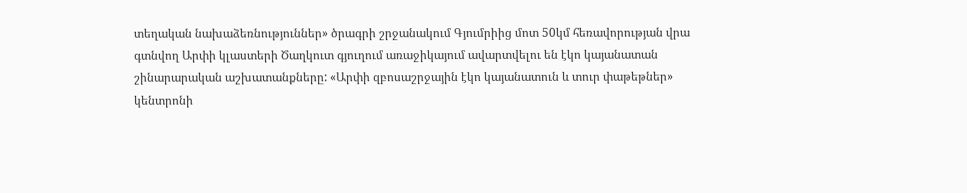տեղական նախաձեռնություններ» ծրագրի շրջանակում Գյումրիից մոտ 50կմ հեռավորության վրա գտնվող Արփի կլաստերի Ծաղկուտ գյուղում առաջիկայում ավարտվելու են էկո կայանատան շինարարական աշխատանքները: «Արփի զբոսաշրջային էկո կայանատուն և տուր փաթեթներ» կենտրոնի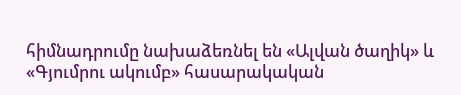հիմնադրումը նախաձեռնել են «Ալվան ծաղիկ» և «Գյումրու ակումբ» հասարակական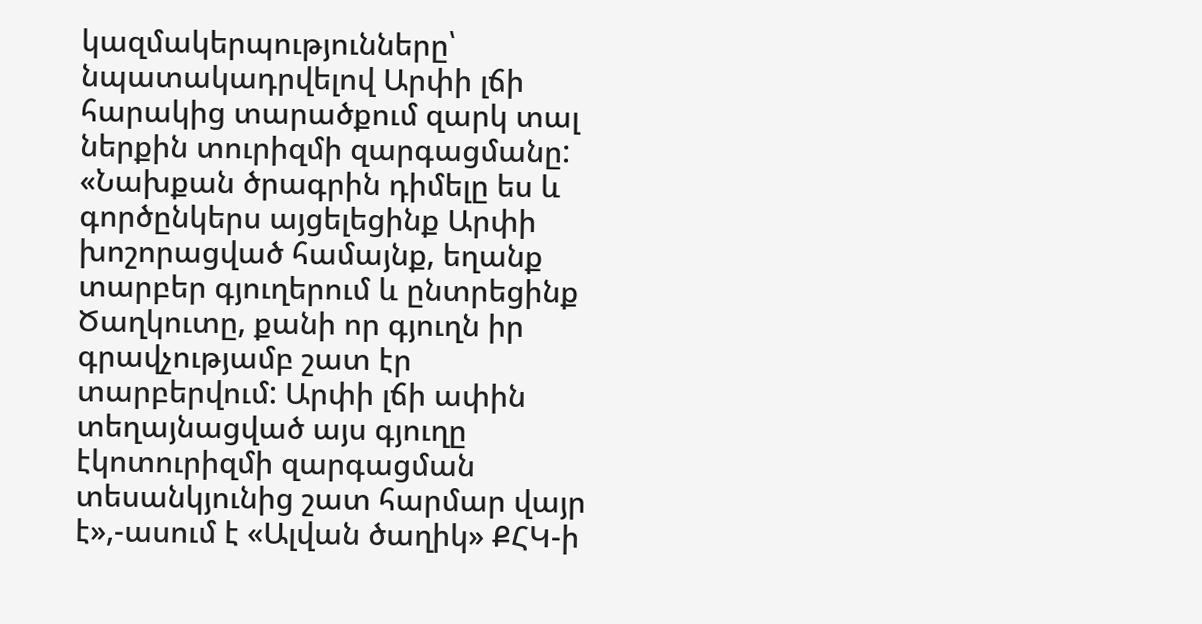կազմակերպությունները՝ նպատակադրվելով Արփի լճի հարակից տարածքում զարկ տալ ներքին տուրիզմի զարգացմանը: «Նախքան ծրագրին դիմելը ես և գործընկերս այցելեցինք Արփի խոշորացված համայնք, եղանք տարբեր գյուղերում և ընտրեցինք Ծաղկուտը, քանի որ գյուղն իր գրավչությամբ շատ էր տարբերվում: Արփի լճի ափին տեղայնացված այս գյուղը էկոտուրիզմի զարգացման տեսանկյունից շատ հարմար վայր է»,-ասում է «Ալվան ծաղիկ» ՔՀԿ-ի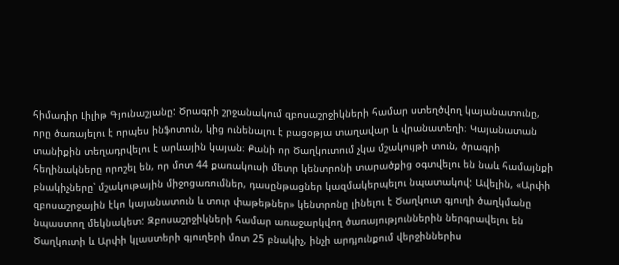հիմադիր Լիլիթ Գյունաշյանը: Ծրագրի շրջանակում զբոսաշրջիկների համար ստեղծվող կայանատունը, որը ծառայելու է որպես ինֆոտուն, կից ունենալու է բացօթյա տաղավար և վրանատեղի։ Կայանատան տանիքին տեղադրվելու է արևային կայան։ Քանի որ Ծաղկուտում չկա մշակույթի տուն, ծրագրի հեղինակները որոշել են, որ մոտ 44 քառակուսի մետր կենտրոնի տարածքից օգտվելու են նաև համայնքի բնակիչները՝ մշակութային միջոցառումներ, դասընթացներ կազմակերպելու նպատակով: Ավելին, «Արփի զբոսաշրջային էկո կայանատուն և տուր փաթեթներ» կենտրոնը լինելու է Ծաղկուտ գյուղի ծաղկմանը նպաստող մեկնակետ: Զբոսաշրջիկների համար առաջարկվող ծառայություններին ներգրավելու են Ծաղկուտի և Արփի կլաստերի գյուղերի մոտ 25 բնակիչ, ինչի արդյունքում վերջիններիս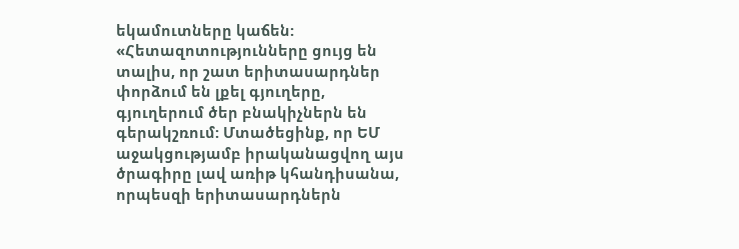եկամուտները կաճեն: «Հետազոտությունները ցույց են տալիս, որ շատ երիտասարդներ փորձում են լքել գյուղերը, գյուղերում ծեր բնակիչներն են գերակշռում: Մտածեցինք, որ ԵՄ աջակցությամբ իրականացվող այս ծրագիրը լավ առիթ կհանդիսանա, որպեսզի երիտասարդներն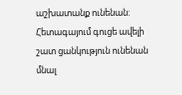աշխատանք ունենան: Հետագայում գուցե ավելի շատ ցանկություն ունենան մնալ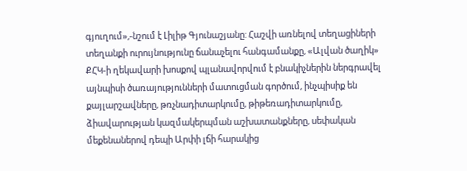գյուղում»,-նշում է Լիլիթ Գյունաշյանը: Հաշվի առնելով տեղացիների տեղանքի ուրույնությունը ճանաչելու հանգամանքը, «Ալվան ծաղիկ» ՔՀԿ-ի ղեկավարի խոսքով պլանավորվում է բնակիչներին ներգրավել այնպիսի ծառայությունների մատուցման գործում, ինչպիսիք են քայլարշավները, թռչնադիտարկումը, թիթեռադիտարկումը, ձիավարության կազմակերպման աշխատանքները, սեփական մեքենաներով դեպի Արփի լճի հարակից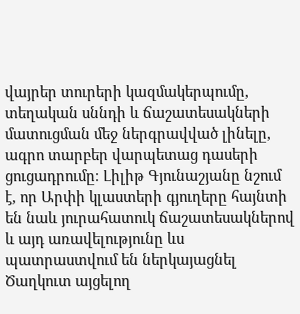վայրեր տուրերի կազմակերպումը, տեղական սննդի և ճաշատեսակների մատուցման մեջ ներգրավված լինելը, ագրո տարբեր վարպետաց դասերի ցուցադրումը։ Լիլիթ Գյունաշյանը նշում է, որ Արփի կլաստերի գյուղերը հայնտի են նաև յուրահատուկ ճաշատեսակներով և այդ առավելությունը ևս պատրաստվում են ներկայացնել Ծաղկուտ այցելող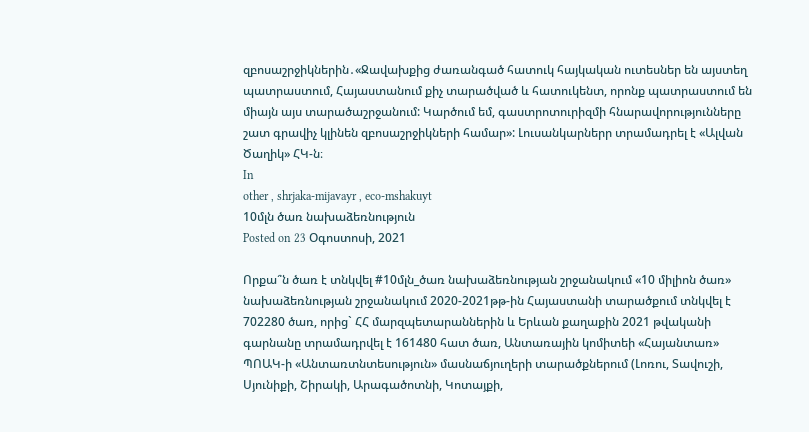զբոսաշրջիկներին․«Ջավախքից ժառանգած հատուկ հայկական ուտեսներ են այստեղ պատրաստում, Հայաստանում քիչ տարածված և հատուկենտ, որոնք պատրաստում են միայն այս տարածաշրջանում: Կարծում եմ, գաստրոտուրիզմի հնարավորությունները շատ գրավիչ կլինեն զբոսաշրջիկների համար»: Լուսանկարներր տրամադրել է «Ալվան Ծաղիկ» ՀԿ-ն։
In
other , shrjaka-mijavayr , eco-mshakuyt
10մլն ծառ նախաձեռնություն
Posted on 23 Օգոստոսի, 2021

Որքա՞ն ծառ է տնկվել #10մլն_ծառ նախաձեռնության շրջանակում «10 միլիոն ծառ» նախաձեռնության շրջանակում 2020-2021թթ-ին Հայաստանի տարածքում տնկվել է 702280 ծառ, որից` ՀՀ մարզպետարաններին և Երևան քաղաքին 2021 թվականի գարնանը տրամադրվել է 161480 հատ ծառ, Անտառային կոմիտեի «Հայանտառ» ՊՈԱԿ-ի «Անտառտնտեսություն» մասնաճյուղերի տարածքներում (Լոռու, Տավուշի, Սյունիքի, Շիրակի, Արագածոտնի, Կոտայքի,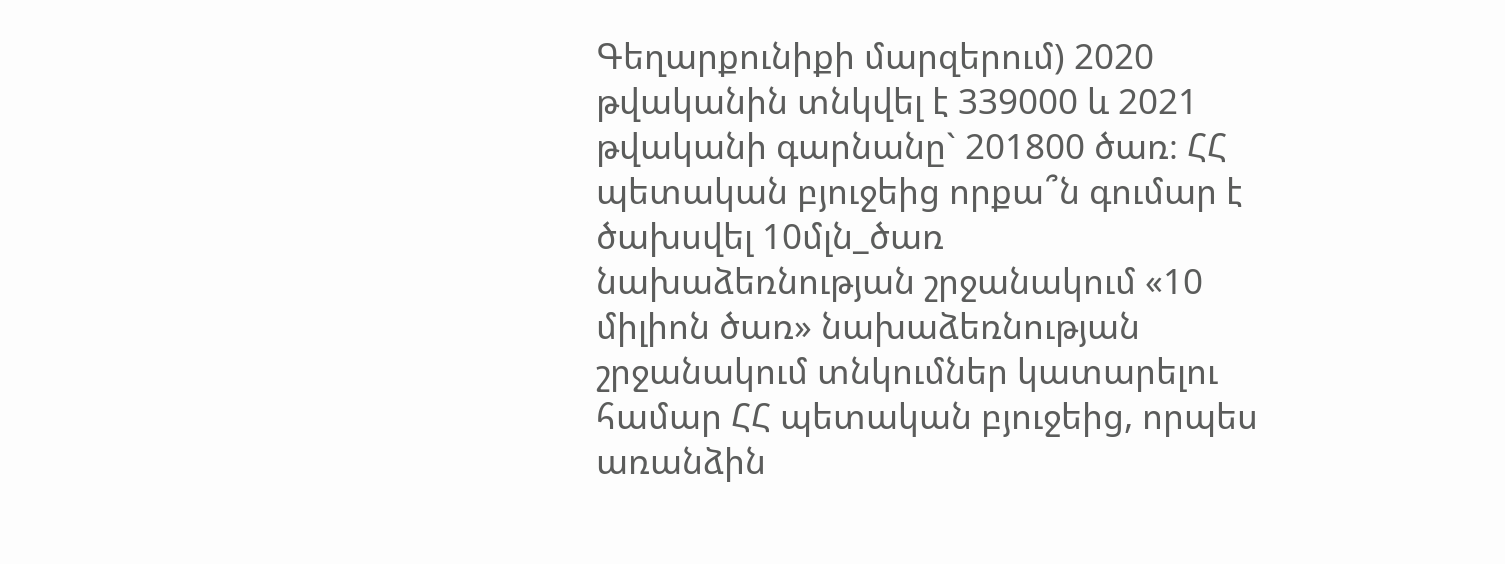Գեղարքունիքի մարզերում) 2020 թվականին տնկվել է 339000 և 2021 թվականի գարնանը` 201800 ծառ։ ՀՀ պետական բյուջեից որքա՞ն գումար է ծախսվել 10մլն_ծառ նախաձեռնության շրջանակում «10 միլիոն ծառ» նախաձեռնության շրջանակում տնկումներ կատարելու համար ՀՀ պետական բյուջեից, որպես առանձին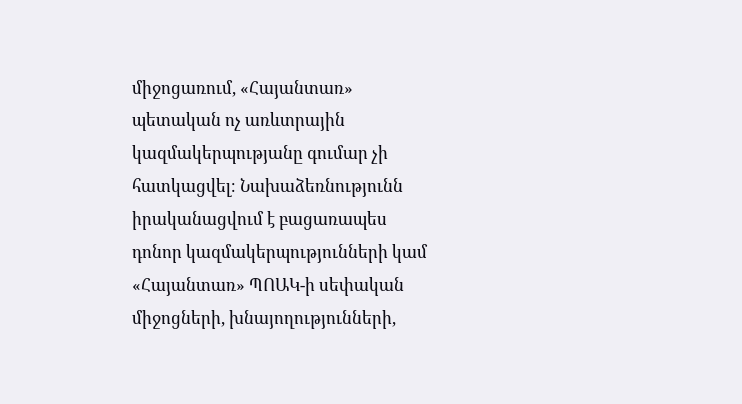միջոցառում, «Հայանտառ» պետական ոչ առևտրային կազմակերպությանը գումար չի հատկացվել։ Նախաձեռնությունն իրականացվում է բացառապես դոնոր կազմակերպությունների կամ «Հայանտառ» ՊՈԱԿ-ի սեփական միջոցների, խնայողությունների,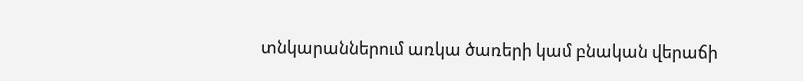տնկարաններում առկա ծառերի կամ բնական վերաճի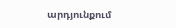արդյունքում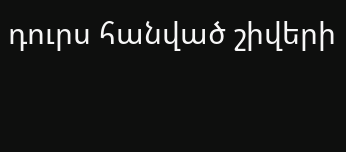դուրս հանված շիվերի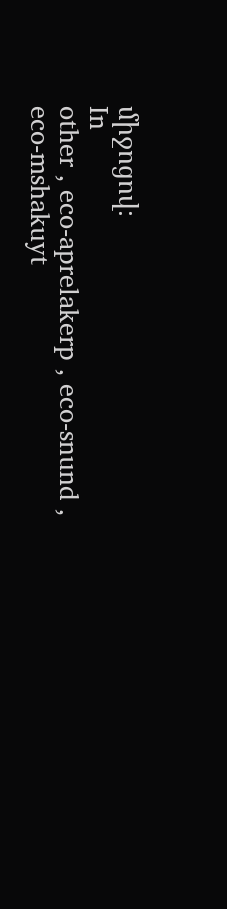միջոցով։
In
other , eco-aprelakerp , eco-snund , eco-mshakuyt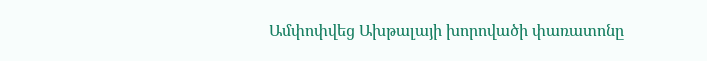Ամփոփվեց Ախթալայի խորովածի փառատոնը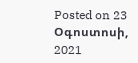Posted on 23 Օգոստոսի, 2021